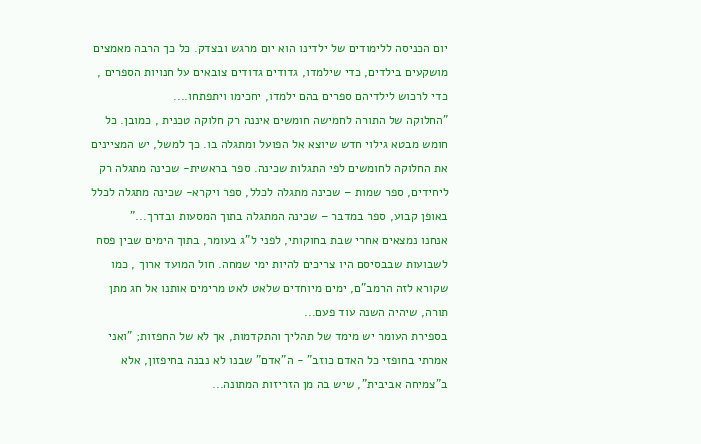יום הכניסה ללימודים של ילדינו הוא יום מרגש ובצדק. כל כך הרבה מאמצים מושקעים בילדים, כדי שילמדו, גדודים גדודים צובאים על חנויות הספרים , כדי לרכוש לילדיהם ספרים בהם ילמדו, יחכימו ויתפתחו....
"החלוקה של התורה לחמישה חומשים איננה רק חלוקה טכנית , כמובן. כל חומש מבטא גילוי חדש שיוצא אל הפועל ומתגלה בו. כך למשל, יש המציינים את החלוקה לחומשים לפי התגלות שכינה. ספר בראשית- שכינה מתגלה רק ליחידים, ספר שמות – שכינה מתגלה לכלל, ספר ויקרא- שכינה מתגלה לכלל באופן קבוע, ספר במדבר – שכינה המתגלה בתוך המסעות ובדרך..."
אנחנו נמצאים אחרי שבת בחוקותי, לפני ל"ג בעומר, בתוך הימים שבין פסח לשבועות שבבסיסם היו צריכים להיות ימי שמחה. חול המועד ארוך , כמו שקורא לזה הרמב"ם, ימים מיוחדים שלאט לאט מרימים אותנו אל חג מתן תורה, שיהיה השנה עוד פעם...
בספירת העומר יש מימד של תהליך והתקדמות, אך לא של החפזות; "ואני אמרתי בחופזי כל האדם כוזב" - ה"אדם" שבנו לא נבנה בחיפזון, אלא ב"צמיחה אביבית", שיש בה מן הזריזות המתונה...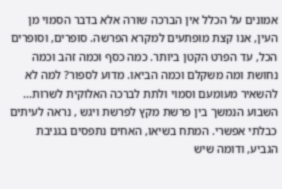אמונים על הכלל אין הברכה שורה אלא בדבר הסמוי מן העין, אנו קצת מופתעים למקרא הפרשה. סופרים, וסופרים הכל, עד הפרט הקטן ביותר. כמה כסף וכמה זהב וכמה נחושת ומה משקלם וכמה הביאו. מדוע לספור? למה לא להשאיר מעומעם וסמוי ולתת לברכה האלוקית לשרות...
השבוע הנמשך בין פרשת מקץ לפרשת ויגש , נראה לעיתים כבלתי אפשרי. המתח בשיאו, האחים נתפסים בגניבת הגביע, ודומה שיש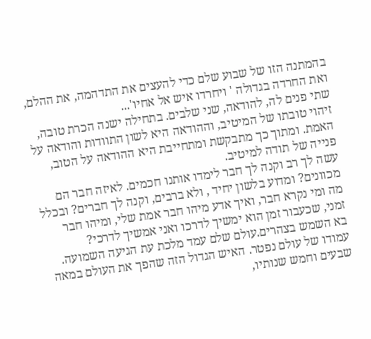בהמתנה הזו של שבוע שלם כדי להעצים את התדהמה, את ההלם, ואת החרדה בגדולה ' ויחרדו איש אל אחיו'...
שתי פנים לה, להודאה, שני שלבים. בתחילה ישנה הכרת טובה, זיהוי טובתו של המיטיב, וההודאה היא לשון התוודות והודאה על האמת. ומתוך כך מתבקשת ומתחייבת היא ההודאה על הטוב, פנייה של תודה למיטיב.
עשה לך רב וקנה לך חבר לימדו אותנו חכמים. לאיזה חבר הם מכוונים? ומדוע בלשון יחיד , ולא ברבים, וקנה לך חברים? ובכלל מה ומי נקרא חבר, ואיך אדע מיהו חבר אמת שלי, ומיהו חבר זמני, שכעבור זמן הוא ימשיך לדרכו ואני אמשיך לדרכי?
בא השמש בצהרים.עולם שלם עמד מלכת עת הגיעה השמועה. עמודו של עולם נפטר. האיש הגדול הזה שהפך את העולם במאה שבעים וחמש שנותיו,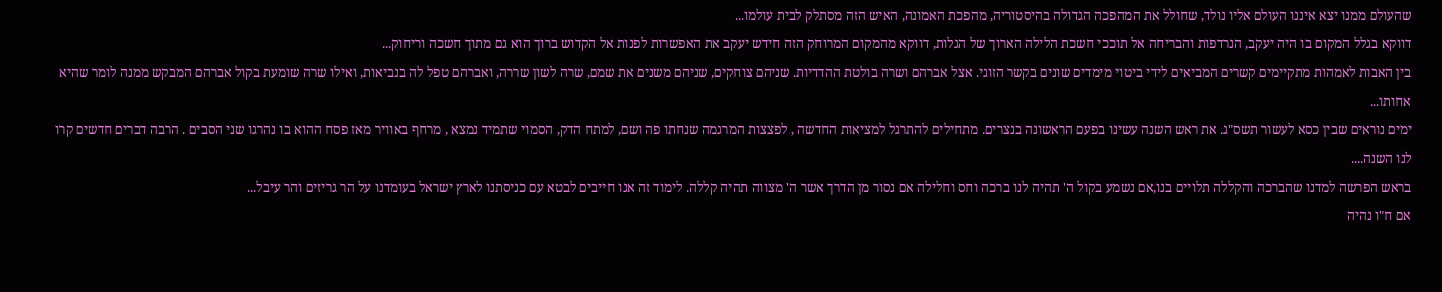שהעולם ממנו יצא איננו העולם אליו נולד, שחולל את המהפכה הגדולה בהיסטוריה, מהפכת האמונה, האיש הזה מסתלק לבית עולמו...
דווקא בגלל המקום בו היה יעקב, הנרדפות והבריחה אל תוככי חשכת הלילה הארוך של הגלות, דווקא מהמקום המרוחק הזה חידש יעקב את האפשרות לפנות אל הקדוש ברוך הוא גם מתוך חשכה וריחוק...
בין האבות לאמהות מתקיימים קשרים המביאים לידי ביטוי מימדים שונים בקשר הזוגי. אצל אברהם ושרה בולטת ההדדיות. שניהם צוחקים, שניהם משנים את שמם, שרה לשון שררה, ואברהם טפל לה בנביאות, ואילו שרה שומעת בקול אברהם המבקש ממנה לומר שהיא אחותו...
ימים נוראים שבין כסא לעשור תשס"ג. את ראש השנה עשינו בפעם הראשונה בנצרים. מתחילים להתרגל למציאות החדשה , לפצצות המרגמה שנחתו פה ושם, למתח הדק, הסמוי שתמיד נמצא , מרחף באוויר מאז פסח ההוא בו נהרגו שני הסבים . הרבה דברים חדשים קרו לנו השנה....
בראש הפרשה למדנו שהברכה והקללה תלויים בנו,אם נשמע בקול ה' תהיה לנו ברכה וחס וחלילה אם נסור מן הדרך אשר ה' מצווה תהיה קללה. לימוד זה אנו חייבים לבטא עם כניסתנו לארץ ישראל בעומדנו על הר גריזים והר עיבל...
אם ח"ו נהיה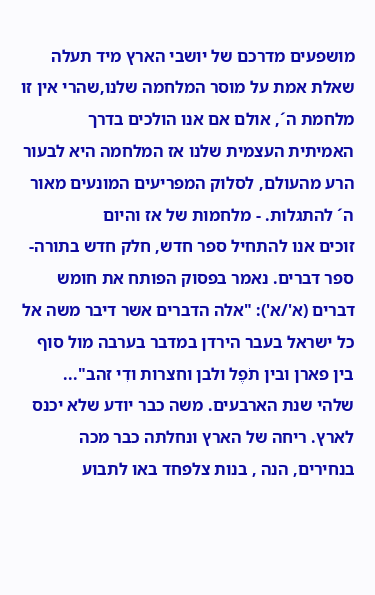מושפעים מדרכם של יושבי הארץ מיד תעלה שאלת אמת על מוסר המלחמה שלנו,שהרי אין זו מלחמת ה´, אולם אם אנו הולכים בדרך האמיתית העצמית שלנו אז המלחמה היא לבעור הרע מהעולם, לסלוק המפריעים המונעים מאור ה´ להתגלות. - מלחמות של אז והיום
זוכים אנו להתחיל ספר חדש, חלק חדש בתורה- ספר דברים. נאמר בפסוק הפותח את חומש דברים (א'/א'): "אלה הדברים אשר דיבר משה אל כל ישראל בעבר הירדן במדבר בערבה מול סוף בין פארן ובין תֹפֶל ולבן וחצרות ודִי זהב"...
שלהי שנת הארבעים. משה כבר יודע שלא יכנס לארץ. ריחה של הארץ ונחלתה כבר מכה בנחירים, הנה , בנות צלפחד באו לתבוע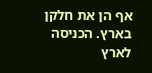אף הן את חלקן בארץ. הכניסה לארץ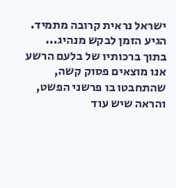ישראל נראית קרובה מתמיד. הגיע הזמן לבקש מנהיג...
בתוך ברכותיו של בלעם הרשע אנו מוצאים פסוק קשה, שהתחבטו בו פרשני הפשט, והראה שיש עוד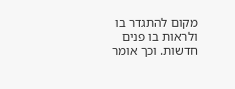מקום להתגדר בו ולראות בו פנים חדשות. וכך אומר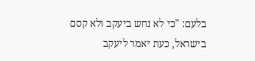בלעם: "כי לא נחש ביעקב ולא קסם בישראל, כעת יאמר ליעקב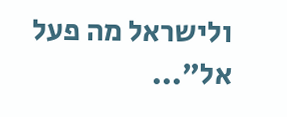ולישראל מה פעל אל"...